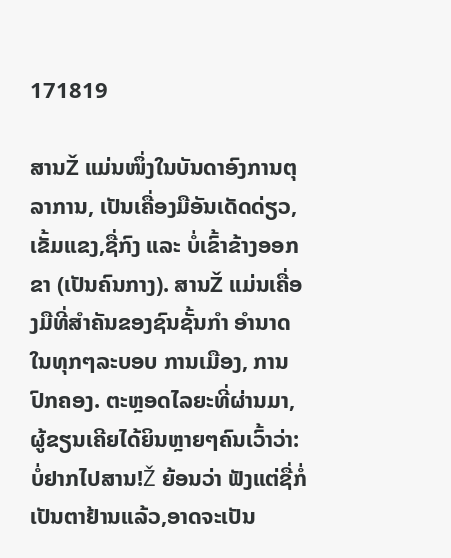171819

ສານŽ ແມ່ນໜຶ່ງໃນບັນດາອົງການຕຸລາການ, ເປັນເຄື່ອງມືອັນເດັດດ່ຽວ, ເຂັ້ມແຂງ,ຊື່ກົງ ແລະ ບໍ່ເຂົ້າຂ້າງອອກຂາ (ເປັນຄົນກາງ). ສານŽ ແມ່ນເຄື່ອງມືທີ່ສຳຄັນຂອງຊົນຊັ້ນກຳ ອຳນາດໃນທຸກໆລະບອບ ການເມືອງ, ການປົກຄອງ. ຕະຫຼອດໄລຍະທີ່ຜ່ານມາ, ຜູ້ຂຽນເຄີຍໄດ້ຍິນຫຼາຍໆຄົນເວົ້າວ່າ:  ບໍ່ຢາກໄປສານ!Ž ຍ້ອນວ່າ ຟັງແຕ່ຊື່ກໍ່ເປັນຕາຢ້ານແລ້ວ,ອາດຈະເປັນ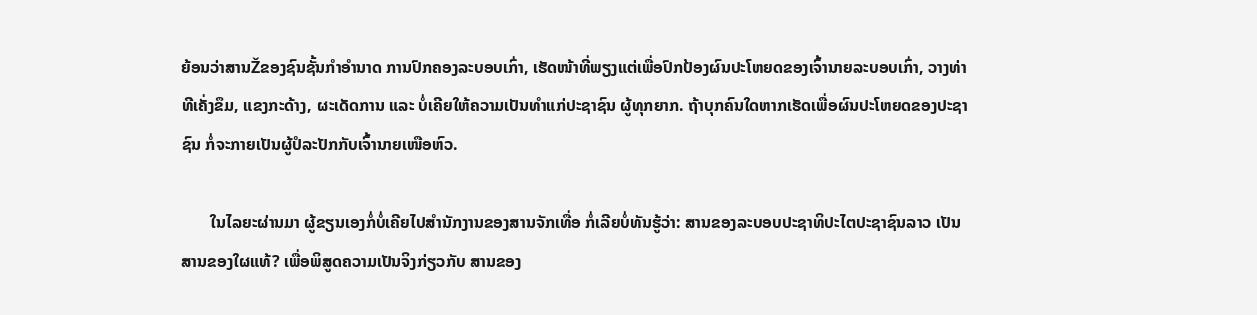ຍ້ອນວ່າສານŽຂອງຊົນຊັ້ນກຳອຳນາດ ການປົກຄອງລະບອບເກົ່າ, ເຮັດໜ້າທີ່ພຽງແຕ່ເພື່ອປົກປ້ອງຜົນປະໂຫຍດຂອງເຈົ້ານາຍລະບອບເກົ່າ, ວາງທ່າທີເຄັ່ງຂຶມ, ແຂງກະດ້າງ, ຜະເດັດການ ແລະ ບໍ່ເຄີຍໃຫ້ຄວາມເປັນທຳແກ່ປະຊາຊົນ ຜູ້ທຸກຍາກ. ຖ້າບຸກຄົນໃດຫາກເຮັດເພື່ອຜົນປະໂຫຍດຂອງປະຊາຊົນ ກໍ່ຈະກາຍເປັນຜູ້ປໍລະປັກກັບເຈົ້ານາຍເໜືອຫົວ.

       ໃນໄລຍະຜ່ານມາ ຜູ້ຂຽນເອງກໍ່ບໍ່ເຄີຍໄປສຳນັກງານຂອງສານຈັກເທື່ອ ກໍ່ເລີຍບໍ່ທັນຮູ້ວ່າ: ສານຂອງລະບອບປະຊາທິປະໄຕປະຊາຊົນລາວ ເປັນສານຂອງໃຜແທ້? ເພື່ອພິສູດຄວາມເປັນຈິງກ່ຽວກັບ ສານຂອງ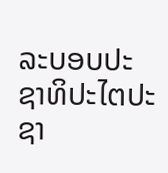ລະບອບປະຊາທິປະໄຕປະຊາ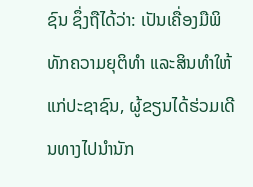ຊົນ ຊຶ່ງຖືໄດ້ວ່າ: ເປັນເຄື່ອງມືພິທັກຄວາມຍຸຕິທຳ ແລະສິນທໍາໃຫ້ແກ່ປະຊາຊົນ, ຜູ້ຂຽນໄດ້ຮ່ວມເດີນທາງໄປນຳນັກ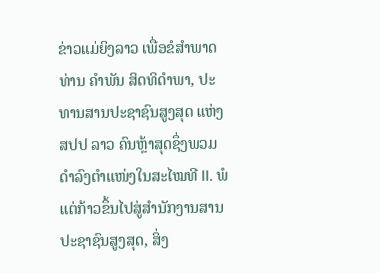ຂ່າວແມ່ຍິງລາວ ເພື່ອຂໍສຳພາດ ທ່ານ ຄຳພັນ ສິດທິດຳພາ, ປະທານສານປະຊາຊົນສູງສຸດ ແຫ່ງ ສປປ ລາວ ຄົນຫຼ້າສຸດຊຶ່ງພວມດໍາລົງຕໍາແໜ່ງໃນສະໄໝທີ II. ພໍແຕ່ກ້າວຂຶ້ນໄປສູ່ສຳນັກງານສານປະຊາຊົນສູງສຸດ, ສິ່ງ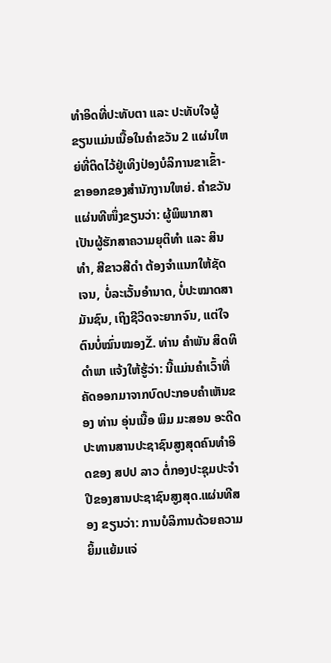ທໍາອິດທີ່ປະທັບຕາ ແລະ ປະທັບໃຈຜູ້ຂຽນແມ່ນເນື້ອໃນຄຳຂວັນ 2 ແຜ່ນໃຫຍ່ທີ່ຕິດໄວ້ຢູ່ເທິງປ່ອງບໍລິການຂາເຂົ້າ-ຂາອອກຂອງສຳນັກງານໃຫຍ່. ຄໍາຂວັນແຜ່ນທີໜຶ່ງຂຽນວ່າ: ຜູ້ພິພາກສາ ເປັນຜູ້ຮັກສາຄວາມຍຸຕິທຳ ແລະ ສິນທຳ, ສີຂາວສີດຳ ຕ້ອງຈຳແນກໃຫ້ຊັດເຈນ, ບໍ່ລະເວັ້ນອຳນາດ, ບໍ່ປະໝາດສາມັນຊົນ, ເຖິງຊີວິດຈະຍາກຈົນ, ແຕ່ໃຈຕົນບໍ່ໝົ່ນໝອງŽ. ທ່ານ ຄຳພັນ ສິດທິດຳພາ ແຈ້ງໃຫ້ຮູ້ວ່າ: ນີ້ແມ່ນຄຳເວົ້າທີ່ ຄັດອອກມາຈາກບົດປະກອບຄຳເຫັນຂອງ ທ່ານ ອຸ່ນເນື້ອ ພິມ ມະສອນ ອະດີດປະທານສານປະຊາຊົນສູງສຸດຄົນທຳອິດຂອງ ສປປ ລາວ ຕໍ່ກອງປະຊຸມປະຈຳປີຂອງສານປະຊາຊົນສູງສຸດ.ແຜ່ນທີສອງ ຂຽນວ່າ: ການບໍລິການດ້ວຍຄວາມຍິ້ມແຍ້ມແຈ່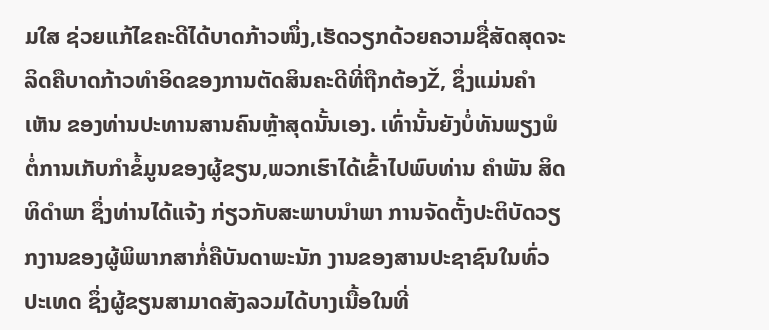ມໃສ ຊ່ວຍແກ້ໄຂຄະດີໄດ້ບາດກ້າວໜຶ່ງ,ເຮັດວຽກດ້ວຍຄວາມຊື່ສັດສຸດຈະລິດຄືບາດກ້າວທຳອິດຂອງການຕັດສິນຄະດີທີ່ຖືກຕ້ອງŽ, ຊຶ່ງແມ່ນຄຳເຫັນ ຂອງທ່ານປະທານສານຄົນຫຼ້າສຸດນັ້ນເອງ. ເທົ່ານັ້ນຍັງບໍ່ທັນພຽງພໍຕໍ່ການເກັບກຳຂໍ້ມູນຂອງຜູ້ຂຽນ,ພວກເຮົາໄດ້ເຂົ້າໄປພົບທ່ານ ຄຳພັນ ສິດທິດຳພາ ຊຶ່ງທ່ານໄດ້ແຈ້ງ ກ່ຽວກັບສະພາບນຳພາ ການຈັດຕັ້ງປະຕິບັດວຽກງານຂອງຜູ້ພິພາກສາກໍ່ຄືບັນດາພະນັກ ງານຂອງສານປະຊາຊົນໃນທົ່ວປະເທດ ຊຶ່ງຜູ້ຂຽນສາມາດສັງລວມໄດ້ບາງເນື້ອໃນທີ່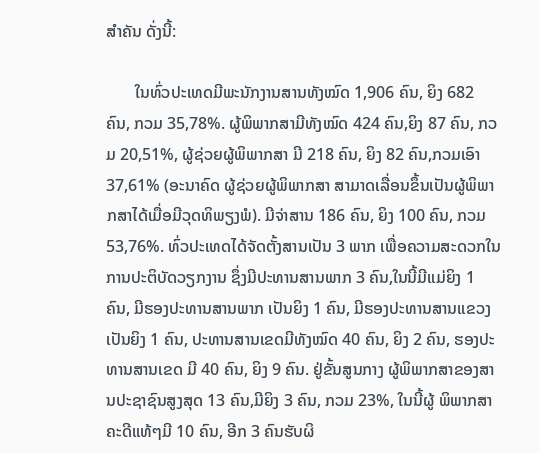ສຳຄັນ ດັ່ງນີ້:

       ໃນທົ່ວປະເທດມີພະນັກງານສານທັງໝົດ 1,906 ຄົນ, ຍິງ 682 ຄົນ, ກວມ 35,78%. ຜູ້ພິພາກສາມີທັງໝົດ 424 ຄົນ,ຍິງ 87 ຄົນ, ກວມ 20,51%, ຜູ້ຊ່ວຍຜູ້ພິພາກສາ ມີ 218 ຄົນ, ຍິງ 82 ຄົນ,ກວມເອົາ 37,61% (ອະນາຄົດ ຜູ້ຊ່ວຍຜູ້ພິພາກສາ ສາມາດເລື່ອນຂຶ້ນເປັນຜູ້ພິພາກສາໄດ້ເມື່ອມີວຸດທິພຽງພໍ). ມີຈ່າສານ 186 ຄົນ, ຍິງ 100 ຄົນ, ກວມ 53,76%. ທົ່ວປະເທດໄດ້ຈັດຕັ້ງສານເປັນ 3 ພາກ ເພື່ອຄວາມສະດວກໃນການປະຕິບັດວຽກງານ ຊຶ່ງມີປະທານສານພາກ 3 ຄົນ,ໃນນີ້ມີແມ່ຍິງ 1 ຄົນ, ມີຮອງປະທານສານພາກ ເປັນຍິງ 1 ຄົນ, ມີຮອງປະທານສານແຂວງເປັນຍິງ 1 ຄົນ, ປະທານສານເຂດມີທັງໝົດ 40 ຄົນ, ຍິງ 2 ຄົນ, ຮອງປະທານສານເຂດ ມີ 40 ຄົນ, ຍິງ 9 ຄົນ. ຢູ່ຂັ້ນສູນກາງ ຜູ້ພິພາກສາຂອງສານປະຊາຊົນສູງສຸດ 13 ຄົນ,ມີຍິງ 3 ຄົນ, ກວມ 23%, ໃນນີ້ຜູ້ ພິພາກສາຄະດີແທ້ໆມີ 10 ຄົນ, ອີກ 3 ຄົນຮັບຜິ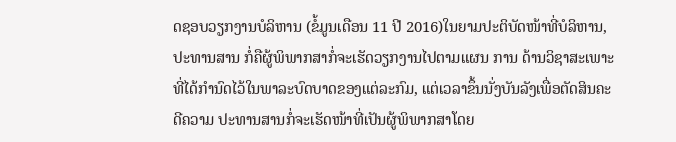ດຊອບວຽກງານບໍລິຫານ (ຂໍ້ມູນເດືອນ 11 ປີ 2016)ໃນຍາມປະຕິບັດໜ້າທີ່ບໍລິຫານ,ປະທານສານ ກໍ່ຄືຜູ້ພິພາກສາກໍ່ຈະເຮັດວຽກງານໄປຕາມແຜນ ການ ດ້ານວິຊາສະເພາະທີ່ໄດ້ກຳນົດໄວ້ໃນພາລະບົດບາດຂອງແຕ່ລະກົມ, ແຕ່ເວລາຂຶ້ນນັ່ງບັນລັງເພື່ອຕັດສິນຄະດີຄວາມ ປະທານສານກໍ່ຈະເຮັດໜ້າທີ່ເປັນຜູ້ພິພາກສາໂດຍ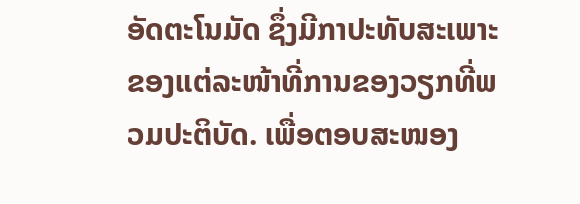ອັດຕະໂນມັດ ຊຶ່ງມີກາປະທັບສະເພາະຂອງແຕ່ລະໜ້າທີ່ການຂອງວຽກທີ່ພວມປະຕິບັດ. ເພື່ອຕອບສະໜອງ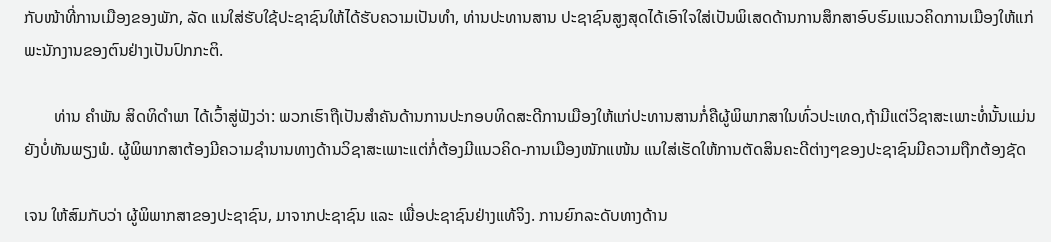ກັບໜ້າທີ່ການເມືອງຂອງພັກ, ລັດ ແນໃສ່ຮັບໃຊ້ປະຊາຊົນໃຫ້ໄດ້ຮັບຄວາມເປັນທໍາ, ທ່ານປະທານສານ ປະຊາຊົນສູງສຸດໄດ້ເອົາໃຈໃສ່ເປັນພິເສດດ້ານການສຶກສາອົບຮົມແນວຄິດການເມືອງໃຫ້ແກ່ພະນັກງານຂອງຕົນຢ່າງເປັນປົກກະຕິ.

       ທ່ານ ຄຳພັນ ສິດທິດໍາພາ ໄດ້ເວົ້າສູ່ຟັງວ່າ: ພວກເຮົາຖືເປັນສຳຄັນດ້ານການປະກອບທິດສະດີການເມືອງໃຫ້ແກ່ປະທານສານກໍ່ຄືຜູ້ພິພາກສາໃນທົ່ວປະເທດ,ຖ້າມີແຕ່ວິຊາສະເພາະທໍ່ນັ້ນແມ່ນ ຍັງບໍ່ທັນພຽງພໍ. ຜູ້ພິພາກສາຕ້ອງມີຄວາມຊຳນານທາງດ້ານວິຊາສະເພາະແຕ່ກໍ່ຕ້ອງມີແນວຄິດ-ການເມືອງໜັກແໜ້ນ ແນໃສ່ເຮັດໃຫ້ການຕັດສິນຄະດີຕ່າງໆຂອງປະຊາຊົນມີຄວາມຖືກຕ້ອງຊັດ

ເຈນ ໃຫ້ສົມກັບວ່າ ຜູ້ພິພາກສາຂອງປະຊາຊົນ, ມາຈາກປະຊາຊົນ ແລະ ເພື່ອປະຊາຊົນຢ່າງແທ້ຈິງ. ການຍົກລະດັບທາງດ້ານ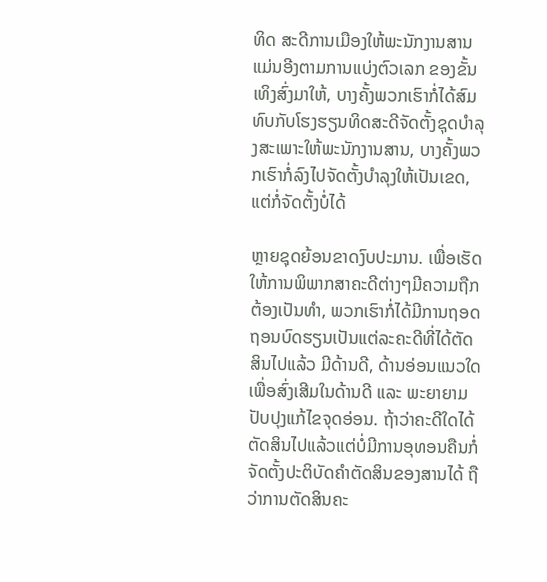ທິດ ສະດີການເມືອງໃຫ້ພະນັກງານສານ ແມ່ນອີງຕາມການແບ່ງຕົວເລກ ຂອງຂັ້ນເທິງສົ່ງມາໃຫ້, ບາງຄັ້ງພວກເຮົາກໍ່ໄດ້ສົມທົບກັບໂຮງຮຽນທິດສະດີຈັດຕັ້ງຊຸດບຳລຸງສະເພາະໃຫ້ພະນັກງານສານ, ບາງຄັ້ງພວກເຮົາກໍ່ລົງໄປຈັດຕັ້ງບຳລຸງໃຫ້ເປັນເຂດ, ແຕ່ກໍ່ຈັດຕັ້ງບໍ່ໄດ້

ຫຼາຍຊຸດຍ້ອນຂາດງົບປະມານ. ເພື່ອເຮັດໃຫ້ການພິພາກສາຄະດີຕ່າງໆມີຄວາມຖືກຕ້ອງເປັນທໍາ, ພວກເຮົາກໍ່ໄດ້ມີການຖອດຖອນບົດຮຽນເປັນແຕ່ລະຄະດີທີ່ໄດ້ຕັດສິນໄປແລ້ວ ມີດ້ານດີ, ດ້ານອ່ອນແນວໃດ ເພື່ອສົ່ງເສີມໃນດ້ານດີ ແລະ ພະຍາຍາມປັບປຸງແກ້ໄຂຈຸດອ່ອນ. ຖ້າວ່າຄະດີໃດໄດ້ຕັດສິນໄປແລ້ວແຕ່ບໍ່ມີການອຸທອນຄືນກໍ່ຈັດຕັ້ງປະຕິບັດຄໍາຕັດສິນຂອງສານໄດ້ ຖືວ່າການຕັດສິນຄະ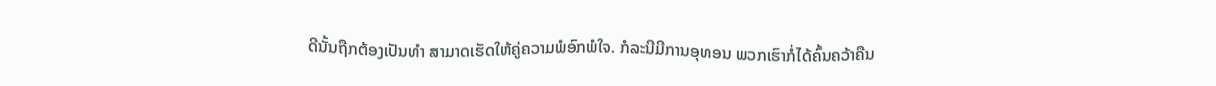ດີນັ້ນຖືກຕ້ອງເປັນທຳ ສາມາດເຮັດໃຫ້ຄູ່ຄວາມພໍອົກພໍໃຈ. ກໍລະນີມີການອຸທອນ ພວກເຮົາກໍ່ໄດ້ຄົ້ນຄວ້າຄືນ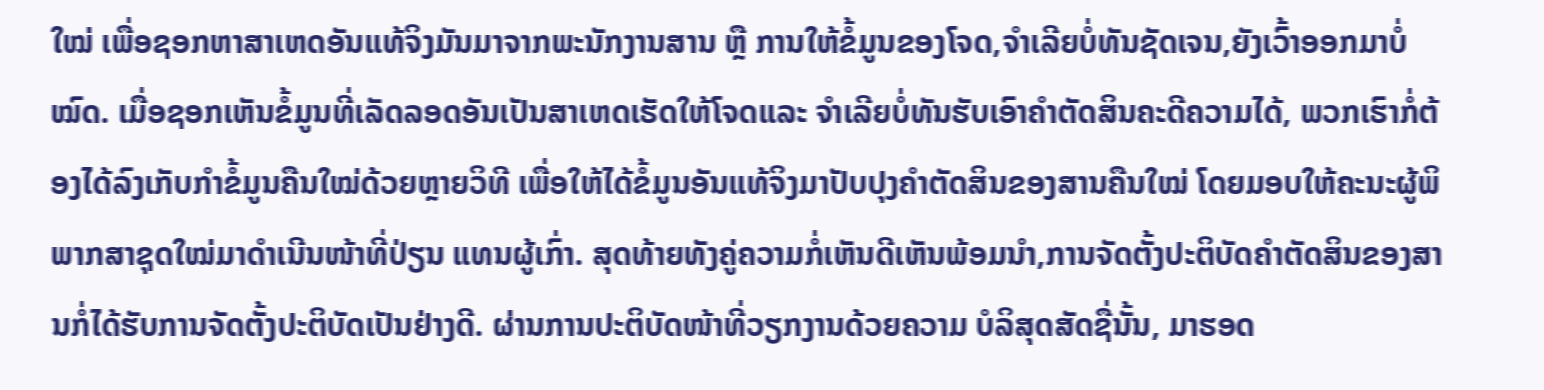ໃໝ່ ເພື່ອຊອກຫາສາເຫດອັນແທ້ຈິງມັນມາຈາກພະນັກງານສານ ຫຼື ການໃຫ້ຂໍ້ມູນຂອງໂຈດ,ຈຳເລີຍບໍ່ທັນຊັດເຈນ,ຍັງເວົ້າອອກມາບໍ່ໝົດ. ເມື່ອຊອກເຫັນຂໍ້ມູນທີ່ເລັດລອດອັນເປັນສາເຫດເຮັດໃຫ້ໂຈດແລະ ຈຳເລີຍບໍ່ທັນຮັບເອົາຄໍາຕັດສິນຄະດີຄວາມໄດ້, ພວກເຮົາກໍ່ຕ້ອງໄດ້ລົງເກັບກໍາຂໍ້ມູນຄືນໃໝ່ດ້ວຍຫຼາຍວິທີ ເພື່ອໃຫ້ໄດ້ຂໍ້ມູນອັນແທ້ຈິງມາປັບປຸງຄໍາຕັດສິນຂອງສານຄືນໃໝ່ ໂດຍມອບໃຫ້ຄະນະຜູ້ພິພາກສາຊຸດໃໝ່ມາດຳເນີນໜ້າທີ່ປ່ຽນ ແທນຜູ້ເກົ່າ. ສຸດທ້າຍທັງຄູ່ຄວາມກໍ່ເຫັນດີເຫັນພ້ອມນຳ,ການຈັດຕັ້ງປະຕິບັດຄຳຕັດສິນຂອງສານກໍ່ໄດ້ຮັບການຈັດຕັ້ງປະຕິບັດເປັນຢ່າງດີ. ຜ່ານການປະຕິບັດໜ້າທີ່ວຽກງານດ້ວຍຄວາມ ບໍລິສຸດສັດຊື່ນັ້ນ, ມາຮອດ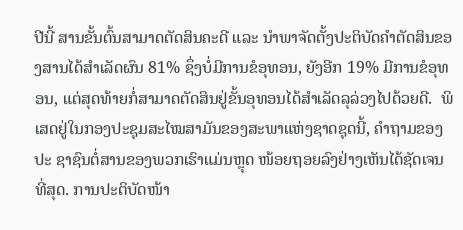ປີນີ້ ສານຂັ້ນຕົ້ນສາມາດຕັດສິນຄະດີ ແລະ ນຳພາຈັດຕັ້ງປະຕິບັດຄຳຕັດສິນຂອງສານໄດ້ສຳເລັດຜົນ 81% ຊຶ່ງບໍ່ມີການຂໍອຸທອນ, ຍັງອີກ 19% ມີການຂໍອຸທອນ, ແຕ່ສຸດທ້າຍກໍ່ສາມາດຕັດສິນຢູ່ຂັ້ນອຸທອນໄດ້ສຳເລັດລຸລ່ວງໄປດ້ວຍດີ.  ພິເສດຢູ່ໃນກອງປະຊຸມສະໄໝສາມັນຂອງສະພາແຫ່ງຊາດຊຸດນີ້, ຄຳຖາມຂອງປະ ຊາຊົນຕໍ່ສານຂອງພວກເຮົາແມ່ນຫຼຸດ ໜ້ອຍຖອຍລົງຢ່າງເຫັນໄດ້ຊັດເຈນທີ່ສຸດ. ການປະຕິບັດໜ້າ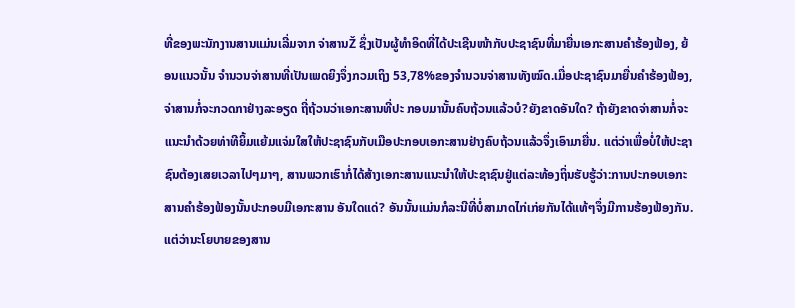ທີ່ຂອງພະນັກງານສານແມ່ນເລີ່ມຈາກ ຈ່າສານŽ ຊຶ່ງເປັນຜູ້ທໍາອິດທີ່ໄດ້ປະເຊີນໜ້າກັບປະຊາຊົນທີ່ມາຍື່ນເອກະສານຄໍາຮ້ອງຟ້ອງ, ຍ້ອນແນວນັ້ນ ຈໍານວນຈ່າສານທີ່ເປັນເພດຍິງຈຶ່ງກວມເຖິງ 53,78%ຂອງຈໍານວນຈ່າສານທັງໝົດ.ເມື່ອປະຊາຊົນມາຍື່ນຄຳຮ້ອງຟ້ອງ,ຈ່າສານກໍ່ຈະກວດກາຢ່າງລະອຽດ ຖີ່ຖ້ວນວ່າເອກະສານທີ່ປະ ກອບມານັ້ນຄົບຖ້ວນແລ້ວບໍ?ຍັງຂາດອັນໃດ? ຖ້າຍັງຂາດຈ່າສານກໍ່ຈະແນະນຳດ້ວຍທ່າທີຍິ້ມແຍ້ມແຈ່ມໃສໃຫ້ປະຊາຊົນກັບເມືອປະກອບເອກະສານຢ່າງຄົບຖ້ວນແລ້ວຈຶ່ງເອົາມາຍື່ນ. ແຕ່ວ່າເພື່ອບໍ່ໃຫ້ປະຊາຊົນຕ້ອງເສຍເວລາໄປໆມາໆ, ສານພວກເຮົາກໍ່ໄດ້ສ້າງເອກະສານແນະນຳໃຫ້ປະຊາຊົນຢູ່ແຕ່ລະທ້ອງຖິ່ນຮັບຮູ້ວ່າ:ການປະກອບເອກະສານຄຳຮ້ອງຟ້ອງນັ້ນປະກອບມີເອກະສານ ອັນໃດແດ່? ອັນນັ້ນແມ່ນກໍລະນີທີ່ບໍ່ສາມາດໄກ່ເກ່ຍກັນໄດ້ແທ້ໆຈຶ່ງມີການຮ້ອງຟ້ອງກັນ.ແຕ່ວ່ານະໂຍບາຍຂອງສານ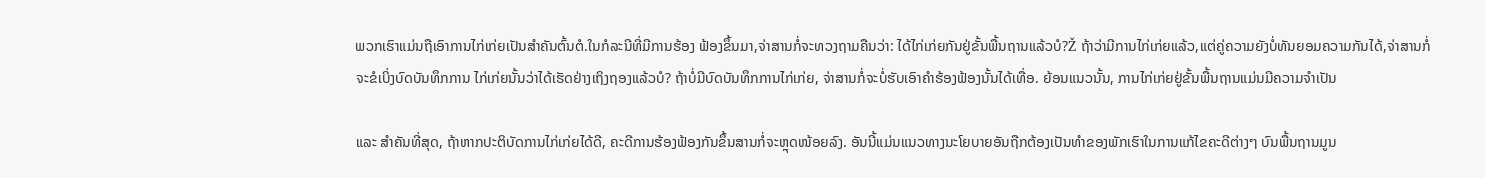ພວກເຮົາແມ່ນຖືເອົາການໄກ່ເກ່ຍເປັນສຳຄັນຕົ້ນຕໍ.ໃນກໍລະນີທີ່ມີການຮ້ອງ ຟ້ອງຂຶ້ນມາ,ຈ່າສານກໍ່ຈະທວງຖາມຄືນວ່າ: ໄດ້ໄກ່ເກ່ຍກັນຢູ່ຂັ້ນພື້ນຖານແລ້ວບໍ?Ž ຖ້າວ່າມີການໄກ່ເກ່ຍແລ້ວ,ແຕ່ຄູ່ຄວາມຍັງບໍ່ທັນຍອມຄວາມກັນໄດ້,ຈ່າສານກໍ່ຈະຂໍເບິ່ງບົດບັນທຶກການ ໄກ່ເກ່ຍນັ້ນວ່າໄດ້ເຮັດຢ່າງເຖິງຖອງແລ້ວບໍ? ຖ້າບໍ່ມີບົດບັນທຶກການໄກ່ເກ່ຍ, ຈ່າສານກໍ່ຈະບໍ່ຮັບເອົາຄຳຮ້ອງຟ້ອງນັ້ນໄດ້ເທື່ອ. ຍ້ອນແນວນັ້ນ, ການໄກ່ເກ່ຍຢູ່ຂັ້ນພື້ນຖານແມ່ນມີຄວາມຈໍາເປັນ

ແລະ ສຳຄັນທີ່ສຸດ, ຖ້າຫາກປະຕິບັດການໄກ່ເກ່ຍໄດ້ດີ, ຄະດີການຮ້ອງຟ້ອງກັນຂຶ້ນສານກໍ່ຈະຫຼຸດໜ້ອຍລົງ. ອັນນີ້ແມ່ນແນວທາງນະໂຍບາຍອັນຖືກຕ້ອງເປັນທຳຂອງພັກເຮົາໃນການແກ້ໄຂຄະດີຕ່າງໆ ບົນພື້ນຖານມູນ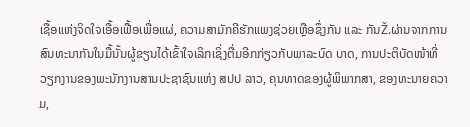ເຊື້ອແຫ່ງຈິດໃຈເອື້ອເຟື້ອເພື່ອແຜ່, ຄວາມສາມັກຄີຮັກແພງຊ່ວຍເຫຼືອຊຶ່ງກັນ ແລະ ກັນŽ.ຜ່ານຈາກການສົນທະນາກັນໃນມື້ນັ້ນຜູ້ຂຽນໄດ້ເຂົ້າໃຈເລິກເຊິ່ງຕື່ມອີກກ່ຽວກັບພາລະບົດ ບາດ, ການປະຕິບັດໜ້າທີ່ວຽກງານຂອງພະນັກງານສານປະຊາຊົນແຫ່ງ ສປປ ລາວ, ຄຸນທາດຂອງຜູ້ພິພາກສາ, ຂອງທະນາຍຄວາມ,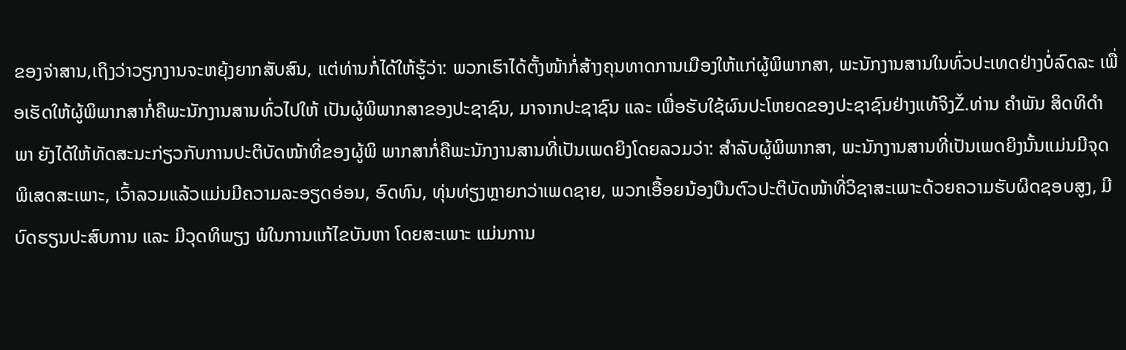ຂອງຈ່າສານ‚ເຖິງວ່າວຽກງານຈະຫຍຸ້ງຍາກສັບສົນ, ແຕ່ທ່ານກໍ່ໄດ້ໃຫ້ຮູ້ວ່າ: ພວກເຮົາໄດ້ຕັ້ງໜ້າກໍ່ສ້າງຄຸນທາດການເມືອງໃຫ້ແກ່ຜູ້ພິພາກສາ, ພະນັກງານສານໃນທົ່ວປະເທດຢ່າງບໍ່ລົດລະ ເພື່ອເຮັດໃຫ້ຜູ້ພິພາກສາກໍ່ຄືພະນັກງານສານທົ່ວໄປໃຫ້ ເປັນຜູ້ພິພາກສາຂອງປະຊາຊົນ, ມາຈາກປະຊາຊົນ ແລະ ເພື່ອຮັບໃຊ້ຜົນປະໂຫຍດຂອງປະຊາຊົນຢ່າງແທ້ຈິງŽ.ທ່ານ ຄຳພັນ ສິດທິດຳພາ ຍັງໄດ້ໃຫ້ທັດສະນະກ່ຽວກັບການປະຕິບັດໜ້າທີ່ຂອງຜູ້ພິ ພາກສາກໍ່ຄືພະນັກງານສານທີ່ເປັນເພດຍິງໂດຍລວມວ່າ: ສຳລັບຜູ້ພິພາກສາ, ພະນັກງານສານທີ່ເປັນເພດຍິງນັ້ນແມ່ນມີຈຸດພິເສດສະເພາະ, ເວົ້າລວມແລ້ວແມ່ນມີຄວາມລະອຽດອ່ອນ, ອົດທົນ, ທຸ່ນທ່ຽງຫຼາຍກວ່າເພດຊາຍ, ພວກເອື້ອຍນ້ອງບືນຕົວປະຕິບັດໜ້າທີ່ວິຊາສະເພາະດ້ວຍຄວາມຮັບຜິດຊອບສູງ, ມີບົດຮຽນປະສົບການ ແລະ ມີວຸດທິພຽງ ພໍໃນການແກ້ໄຂບັນຫາ ໂດຍສະເພາະ ແມ່ນການ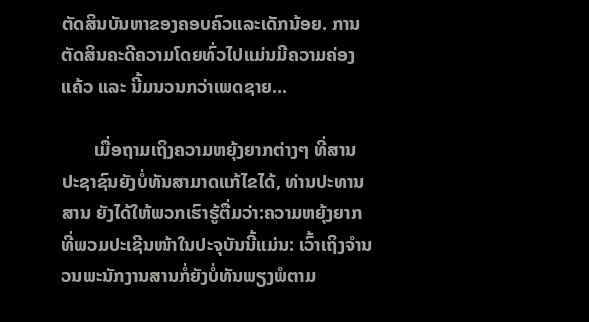ຕັດສິນບັນຫາຂອງຄອບຄົວແລະເດັກນ້ອຍ. ການຕັດສິນຄະດີຄວາມໂດຍທົ່ວໄປແມ່ນມີຄວາມຄ່ອງແຄ້ວ ແລະ ນີ້ມນວນກວ່າເພດຊາຍ...

       ເມື່ອຖາມເຖິງຄວາມຫຍຸ້ງຍາກຕ່າງໆ ທີ່ສານປະຊາຊົນຍັງບໍ່ທັນສາມາດແກ້ໄຂໄດ້, ທ່ານປະທານສານ ຍັງໄດ້ໃຫ້ພວກເຮົາຮູ້ຕື່ມວ່າ:ຄວາມຫຍຸ້ງຍາກທີ່ພວມປະເຊີນໜ້າໃນປະຈຸບັນນີ້ແມ່ນ: ເວົ້າເຖິງຈຳນວນພະນັກງານສານກໍ່ຍັງບໍ່ທັນພຽງພໍຕາມ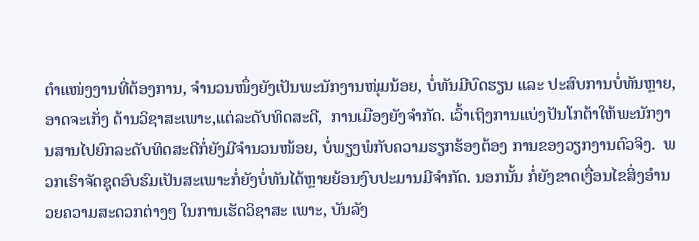ຕຳແໜ່ງງານທີ່ຕ້ອງການ, ຈຳນວນໜຶ່ງຍັງເປັນພະນັກງານໜຸ່ມນ້ອຍ, ບໍ່ທັນມີບົດຮຽນ ແລະ ປະສົບການບໍ່ທັນຫຼາຍ, ອາດຈະເກັ່ງ ດ້ານວິຊາສະເພາະ,ແຕ່ລະດັບທິດສະດີ,  ການເມືອງຍັງຈຳກັດ. ເວົ້າເຖິງການແບ່ງປັນໂກຕ້າໃຫ້ພະນັກງານສານໄປຍົກລະດັບທິດສະດີກໍ່ຍັງມີຈໍານວນໜ້ອຍ, ບໍ່ພຽງພໍກັບຄວາມຮຽກຮ້ອງຕ້ອງ ການຂອງວຽກງານຕົວຈິງ.  ພວກເຮົາຈັດຊຸດອົບຮົມເປັນສະເພາະກໍ່ຍັງບໍ່ທັນໄດ້ຫຼາຍຍ້ອນງົບປະມານມີຈໍາກັດ. ນອກນັ້ນ ກໍ່ຍັງຂາດເງື່ອນໄຂສິ່ງອຳນວຍຄວາມສະດວກຕ່າງໆ ໃນການເຮັດວິຊາສະ ເພາະ, ບັນລັງ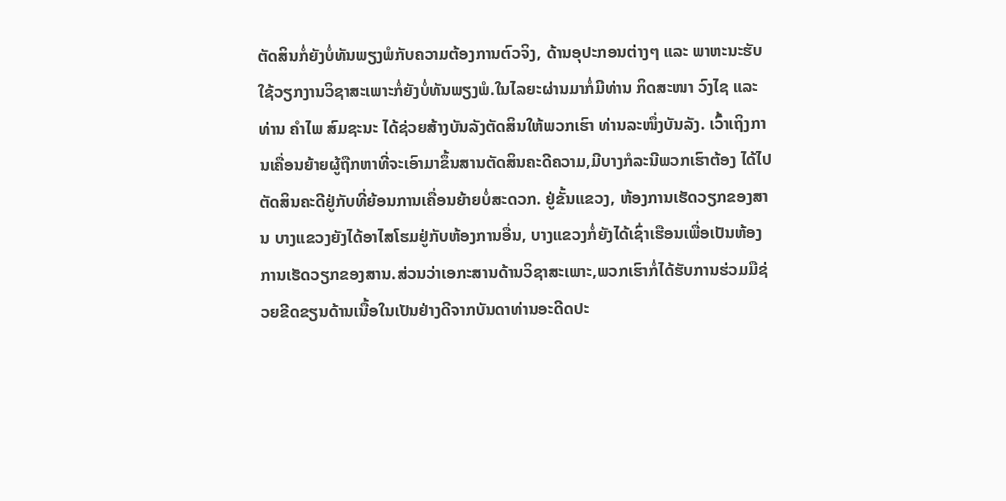ຕັດສິນກໍ່ຍັງບໍ່ທັນພຽງພໍກັບຄວາມຕ້ອງການຕົວຈິງ, ດ້ານອຸປະກອນຕ່າງໆ ແລະ ພາຫະນະຮັບໃຊ້ວຽກງານວິຊາສະເພາະກໍ່ຍັງບໍ່ທັນພຽງພໍ.ໃນໄລຍະຜ່ານມາກໍ່ມີທ່ານ ກິດສະໜາ ວົງໄຊ ແລະ ທ່ານ ຄໍາໄພ ສົມຊະນະ ໄດ້ຊ່ວຍສ້າງບັນລັງຕັດສິນໃຫ້ພວກເຮົາ ທ່ານລະໜຶ່ງບັນລັງ. ເວົ້າເຖິງການເຄື່ອນຍ້າຍຜູ້ຖືກຫາທີ່ຈະເອົາມາຂຶ້ນສານຕັດສິນຄະດີຄວາມ,ມີບາງກໍລະນີພວກເຮົາຕ້ອງ ໄດ້ໄປຕັດສິນຄະດີຢູ່ກັບທີ່ຍ້ອນການເຄື່ອນຍ້າຍບໍ່ສະດວກ. ຢູ່ຂັ້ນແຂວງ, ຫ້ອງການເຮັດວຽກຂອງສານ ບາງແຂວງຍັງໄດ້ອາໄສໂຮມຢູ່ກັບຫ້ອງການອື່ນ, ບາງແຂວງກໍ່ຍັງໄດ້ເຊົ່າເຮືອນເພື່ອເປັນຫ້ອງ ການເຮັດວຽກຂອງສານ.ສ່ວນວ່າເອກະສານດ້ານວິຊາສະເພາະ,ພວກເຮົາກໍ່ໄດ້ຮັບການຮ່ວມມືຊ່ວຍຂີດຂຽນດ້ານເນື້ອໃນເປັນຢ່າງດີຈາກບັນດາທ່ານອະດີດປະ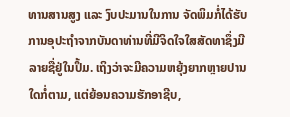ທານສານສູງ ແລະ ງົບປະມານໃນການ ຈັດພິມກໍ່ໄດ້ຮັບການອຸປະຖໍາຈາກບັນດາທ່ານທີ່ມີຈິດໃຈໃສສັດທາຊຶ່ງມີລາຍຊື່ຢູ່ໃນປຶ້ມ. ເຖິງວ່າຈະມີຄວາມຫຍຸ້ງຍາກຫຼາຍປານໃດກໍ່ຕາມ, ແຕ່ຍ້ອນຄວາມຮັກອາຊີບ,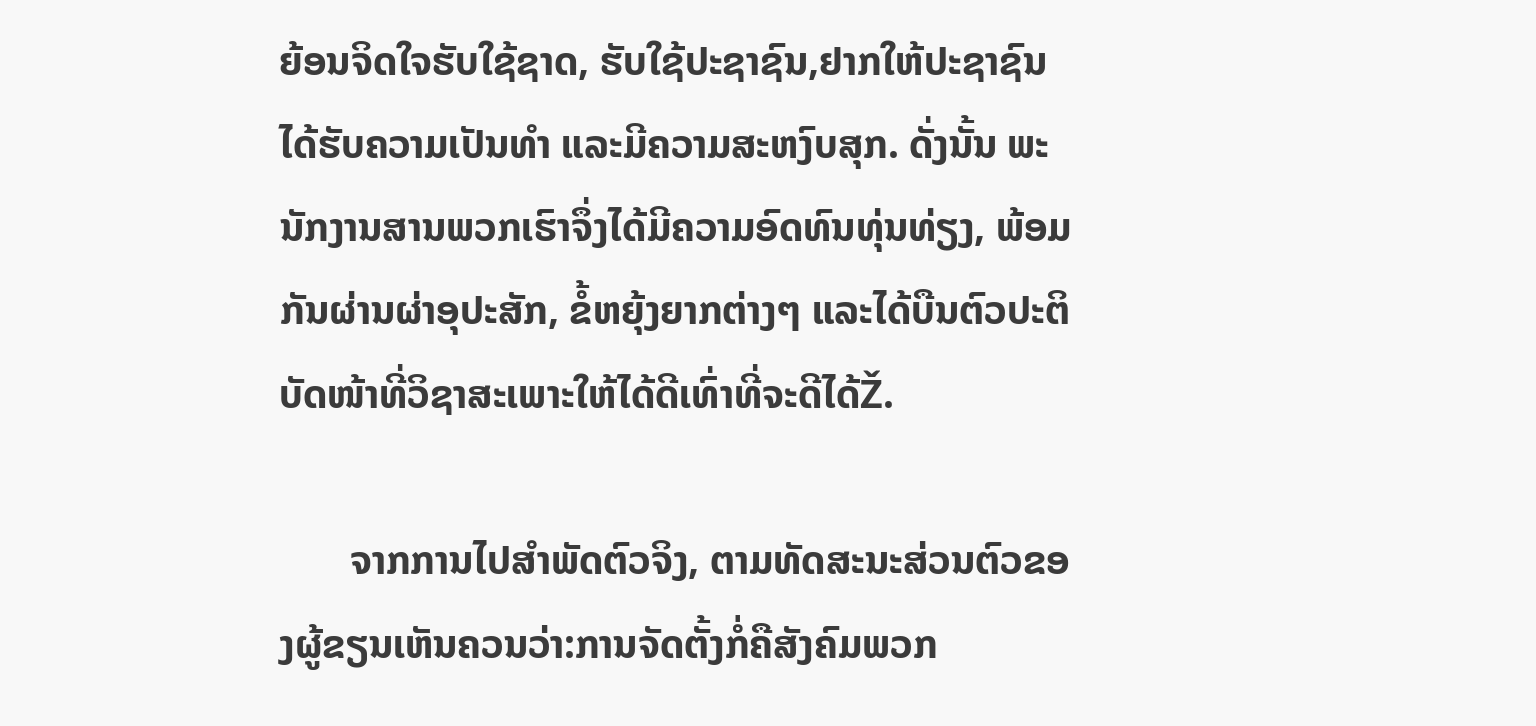ຍ້ອນຈິດໃຈຮັບໃຊ້ຊາດ, ຮັບໃຊ້ປະຊາຊົນ,ຢາກໃຫ້ປະຊາຊົນໄດ້ຮັບຄວາມເປັນທໍາ ແລະມີຄວາມສະຫງົບສຸກ. ດັ່ງນັ້ນ ພະນັກງານສານພວກເຮົາຈຶ່ງໄດ້ມີຄວາມອົດທົນທຸ່ນທ່ຽງ, ພ້ອມກັນຜ່ານຜ່າອຸປະສັກ, ຂໍ້ຫຍຸ້ງຍາກຕ່າງໆ ແລະໄດ້ບືນຕົວປະຕິບັດໜ້າທີ່ວິຊາສະເພາະໃຫ້ໄດ້ດີເທົ່າທີ່ຈະດີໄດ້Ž.

       ຈາກການໄປສຳພັດຕົວຈິງ, ຕາມທັດສະນະສ່ວນຕົວຂອງຜູ້ຂຽນເຫັນຄວນວ່າ:ການຈັດຕັ້ງກໍ່ຄືສັງຄົມພວກ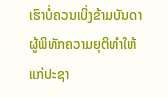ເຮົາບໍ່ຄວນເບິ່ງຂ້າມບັນດາຜູ້ພິທັກຄວາມຍຸຕິທຳໃຫ້ແກ່ປະຊາ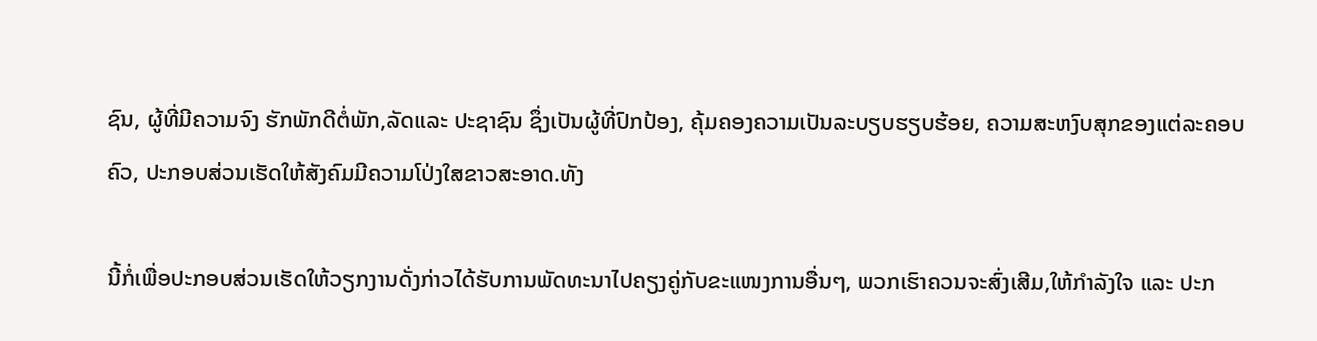ຊົນ, ຜູ້ທີ່ມີຄວາມຈົງ ຮັກພັກດີຕໍ່ພັກ,ລັດແລະ ປະຊາຊົນ ຊຶ່ງເປັນຜູ້ທີ່ປົກປ້ອງ, ຄຸ້ມຄອງຄວາມເປັນລະບຽບຮຽບຮ້ອຍ, ຄວາມສະຫງົບສຸກຂອງແຕ່ລະຄອບຄົວ, ປະກອບສ່ວນເຮັດໃຫ້ສັງຄົມມີຄວາມໂປ່ງໃສຂາວສະອາດ.ທັງ

ນີ້ກໍ່ເພື່ອປະກອບສ່ວນເຮັດໃຫ້ວຽກງານດັ່ງກ່າວໄດ້ຮັບການພັດທະນາໄປຄຽງຄູ່ກັບຂະແໜງການອື່ນໆ, ພວກເຮົາຄວນຈະສົ່ງເສີມ,ໃຫ້ກຳລັງໃຈ ແລະ ປະກ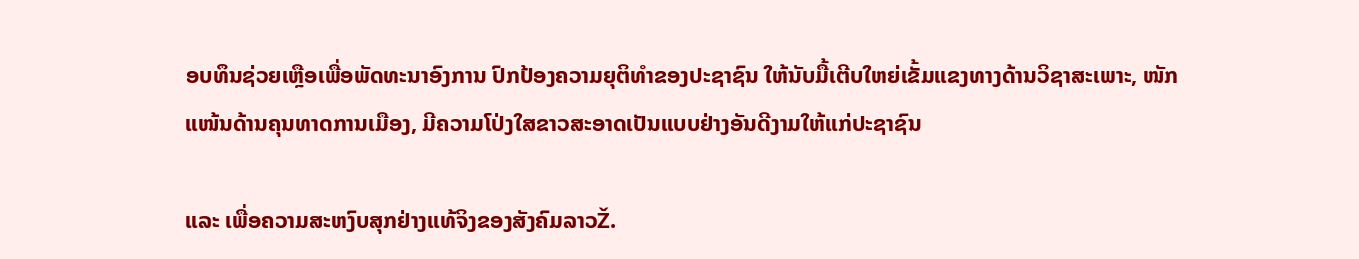ອບທຶນຊ່ວຍເຫຼືອເພື່ອພັດທະນາອົງການ ປົກປ້ອງຄວາມຍຸຕິທຳຂອງປະຊາຊົນ ໃຫ້ນັບມື້ເຕີບໃຫຍ່ເຂັ້ມແຂງທາງດ້ານວິຊາສະເພາະ, ໜັກແໜ້ນດ້ານຄຸນທາດການເມືອງ, ມີຄວາມໂປ່ງໃສຂາວສະອາດເປັນແບບຢ່າງອັນດີງາມໃຫ້ແກ່ປະຊາຊົນ

ແລະ ເພື່ອຄວາມສະຫງົບສຸກຢ່າງແທ້ຈິງຂອງສັງຄົມລາວŽ.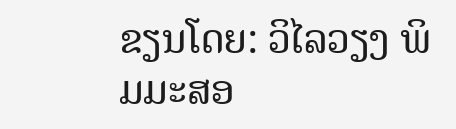ຂຽນໂດຍ: ວິໄລວຽງ ພິມມະສອ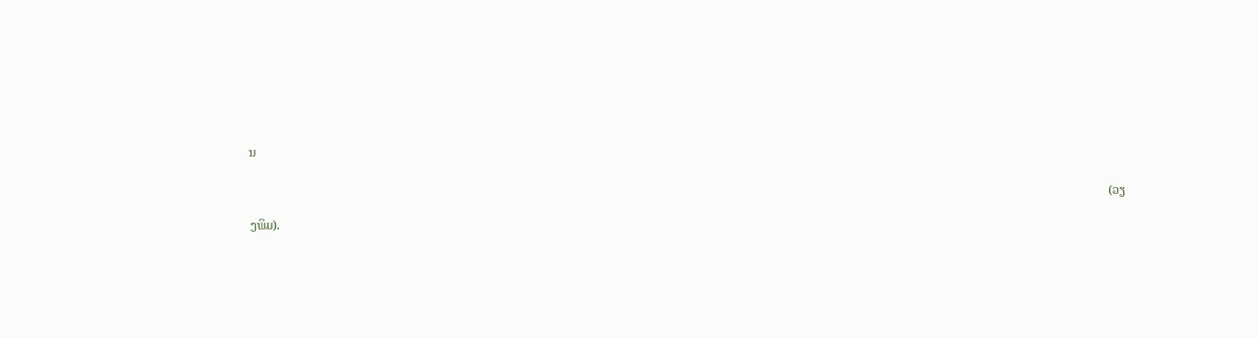ນ

                                                                                                                                                                                                                                                                                   (ວຽງພິມ).